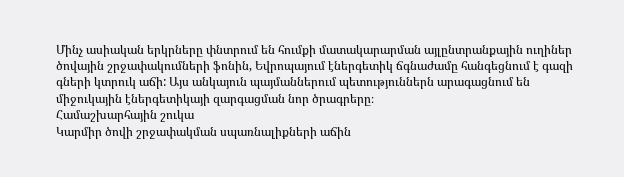Մինչ ասիական երկրները փնտրում են հումքի մատակարարման այլընտրանքային ուղիներ ծովային շրջափակումների ֆոնին, Եվրոպայում էներգետիկ ճգնաժամը հանգեցնում է գազի գների կտրուկ աճի: Այս անկայուն պայմաններում պետություններն արագացնում են միջուկային էներգետիկայի զարգացման նոր ծրագրերը։
Համաշխարհային շուկա
Կարմիր ծովի շրջափակման սպառնալիքների աճին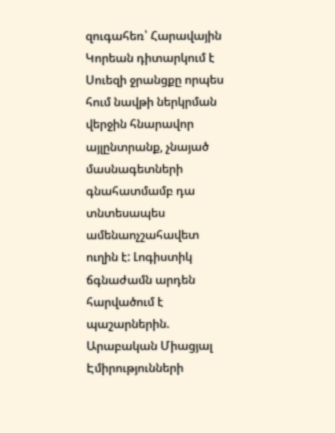զուգահեռ՝ Հարավային Կորեան դիտարկում է Սուեզի ջրանցքը որպես հում նավթի ներկրման վերջին հնարավոր այլընտրանք, չնայած մասնագետների գնահատմամբ դա տնտեսապես ամենաոչշահավետ ուղին է: Լոգիստիկ ճգնաժամն արդեն հարվածում է պաշարներին. Արաբական Միացյալ Էմիրությունների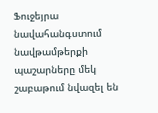Ֆուջեյրա նավահանգստում նավթամթերքի պաշարները մեկ շաբաթում նվազել են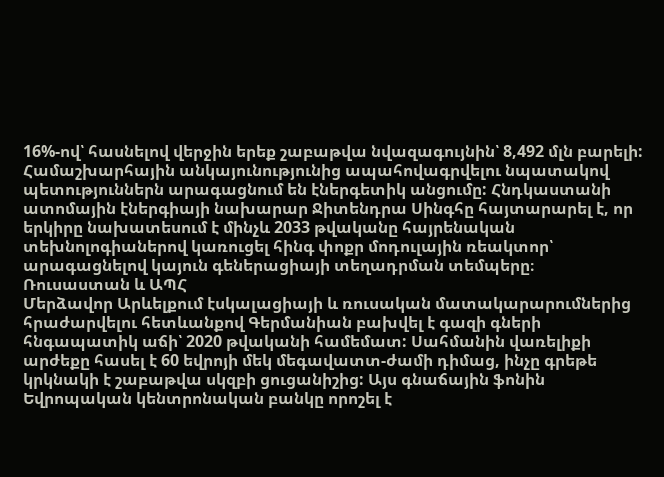16%-ով՝ հասնելով վերջին երեք շաբաթվա նվազագույնին՝ 8,492 մլն բարելի:
Համաշխարհային անկայունությունից ապահովագրվելու նպատակով պետություններն արագացնում են էներգետիկ անցումը: Հնդկաստանի ատոմային էներգիայի նախարար Ջիտենդրա Սինգհը հայտարարել է, որ երկիրը նախատեսում է մինչև 2033 թվականը հայրենական տեխնոլոգիաներով կառուցել հինգ փոքր մոդուլային ռեակտոր՝ արագացնելով կայուն գեներացիայի տեղադրման տեմպերը։
Ռուսաստան և ԱՊՀ
Մերձավոր Արևելքում էսկալացիայի և ռուսական մատակարարումներից հրաժարվելու հետևանքով Գերմանիան բախվել է գազի գների հնգապատիկ աճի՝ 2020 թվականի համեմատ: Սահմանին վառելիքի արժեքը հասել է 60 եվրոյի մեկ մեգավատտ-ժամի դիմաց, ինչը գրեթե կրկնակի է շաբաթվա սկզբի ցուցանիշից: Այս գնաճային ֆոնին Եվրոպական կենտրոնական բանկը որոշել է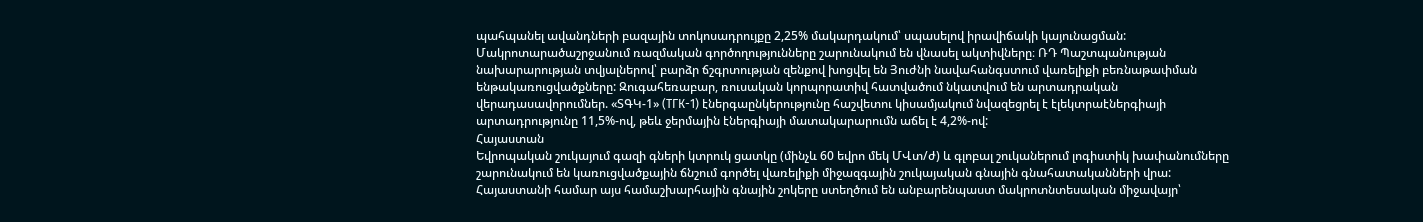պահպանել ավանդների բազային տոկոսադրույքը 2,25% մակարդակում՝ սպասելով իրավիճակի կայունացման:
Մակրոտարածաշրջանում ռազմական գործողությունները շարունակում են վնասել ակտիվները։ ՌԴ Պաշտպանության նախարարության տվյալներով՝ բարձր ճշգրտության զենքով խոցվել են Յուժնի նավահանգստում վառելիքի բեռնաթափման ենթակառուցվածքները: Զուգահեռաբար, ռուսական կորպորատիվ հատվածում նկատվում են արտադրական վերադասավորումներ. «ՏԳԿ-1» (ТГК-1) էներգաընկերությունը հաշվետու կիսամյակում նվազեցրել է էլեկտրաէներգիայի արտադրությունը 11,5%-ով, թեև ջերմային էներգիայի մատակարարումն աճել է 4,2%-ով:
Հայաստան
Եվրոպական շուկայում գազի գների կտրուկ ցատկը (մինչև 60 եվրո մեկ ՄՎտ/ժ) և գլոբալ շուկաներում լոգիստիկ խափանումները շարունակում են կառուցվածքային ճնշում գործել վառելիքի միջազգային շուկայական գնային գնահատականների վրա: Հայաստանի համար այս համաշխարհային գնային շոկերը ստեղծում են անբարենպաստ մակրոտնտեսական միջավայր՝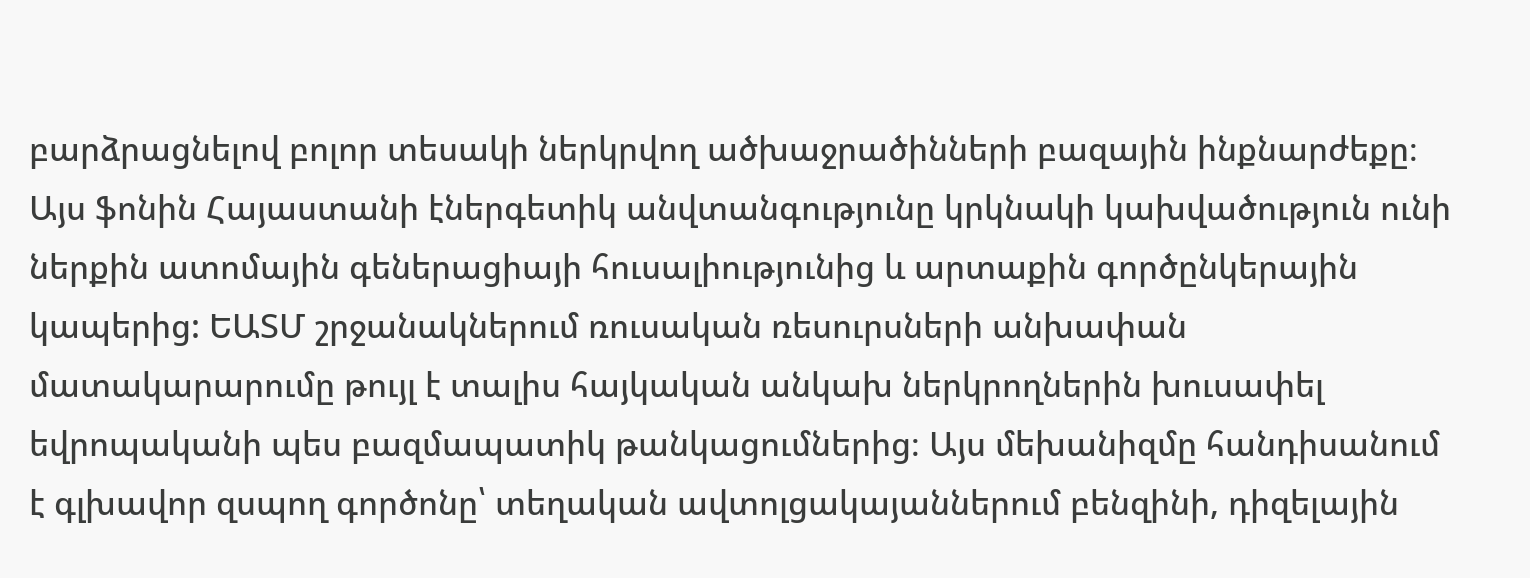բարձրացնելով բոլոր տեսակի ներկրվող ածխաջրածինների բազային ինքնարժեքը։
Այս ֆոնին Հայաստանի էներգետիկ անվտանգությունը կրկնակի կախվածություն ունի ներքին ատոմային գեներացիայի հուսալիությունից և արտաքին գործընկերային կապերից: ԵԱՏՄ շրջանակներում ռուսական ռեսուրսների անխափան մատակարարումը թույլ է տալիս հայկական անկախ ներկրողներին խուսափել եվրոպականի պես բազմապատիկ թանկացումներից։ Այս մեխանիզմը հանդիսանում է գլխավոր զսպող գործոնը՝ տեղական ավտոլցակայաններում բենզինի, դիզելային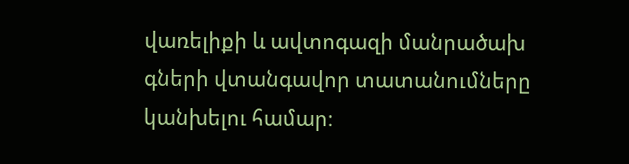վառելիքի և ավտոգազի մանրածախ գների վտանգավոր տատանումները կանխելու համար։